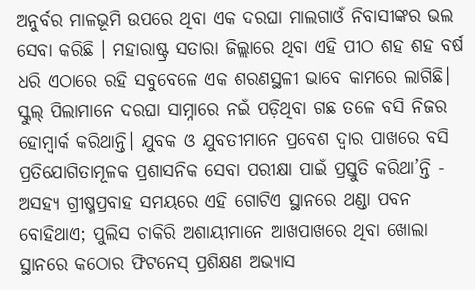ଅନୁର୍ବର ମାଳଭୂମି ଉପରେ ଥିବା ଏକ ଦରଘା ମାଲଗାଓଁ ନିବାସୀଙ୍କର ଭଲ ସେବା କରିଛି । ମହାରାଷ୍ଟ୍ର ସତାରା ଜିଲ୍ଲାରେ ଥିବା ଏହି ପୀଠ ଶହ ଶହ ବର୍ଷ ଧରି ଏଠାରେ ରହି ସବୁବେଳେ ଏକ ଶରଣସ୍ଥଳୀ ଭାବେ କାମରେ ଲାଗିଛି।
ସ୍କୁଲ୍ ପିଲାମାନେ ଦରଘା ସାମ୍ନାରେ ନଇଁ ପଡ଼ିଥିବା ଗଛ ତଳେ ବସି ନିଜର ହୋମ୍ୱାର୍କ କରିଥାନ୍ତି। ଯୁବକ ଓ ଯୁବତୀମାନେ ପ୍ରବେଶ ଦ୍ୱାର ପାଖରେ ବସି ପ୍ରତିଯୋଗିତାମୂଳକ ପ୍ରଶାସନିକ ସେବା ପରୀକ୍ଷା ପାଇଁ ପ୍ରସ୍ତୁତି କରିଥା’ନ୍ତି - ଅସହ୍ୟ ଗ୍ରୀଷ୍ମପ୍ରବାହ ସମୟରେ ଏହି ଗୋଟିଏ ସ୍ଥାନରେ ଥଣ୍ଡା ପବନ ବୋହିଥାଏ; ପୁଲିସ ଚାକିରି ଅଶାୟୀମାନେ ଆଖପାଖରେ ଥିବା ଖୋଲା ସ୍ଥାନରେ କଠୋର ଫିଟନେସ୍ ପ୍ରଶିକ୍ଷଣ ଅଭ୍ୟାସ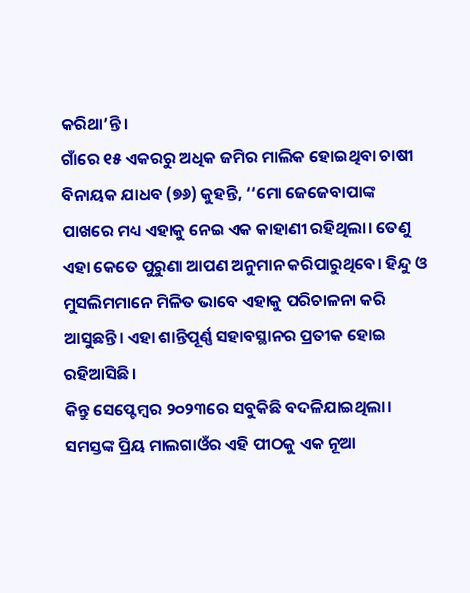କରିଥା’ନ୍ତି।
ଗାଁରେ ୧୫ ଏକରରୁ ଅଧିକ ଜମିର ମାଲିକ ହୋଇଥିବା ଚାଷୀ ବିନାୟକ ଯାଧବ (୭୬) କୁହନ୍ତି, ‘‘ମୋ ଜେଜେବାପାଙ୍କ ପାଖରେ ମଧ୍ୟ ଏହାକୁ ନେଇ ଏକ କାହାଣୀ ରହିଥିଲା। ତେଣୁ ଏହା କେତେ ପୁରୁଣା ଆପଣ ଅନୁମାନ କରିପାରୁଥିବେ। ହିନ୍ଦୁ ଓ ମୁସଲିମମାନେ ମିଳିତ ଭାବେ ଏହାକୁ ପରିଚାଳନା କରି ଆସୁଛନ୍ତି। ଏହା ଶାନ୍ତିପୂର୍ଣ୍ଣ ସହାବସ୍ଥାନର ପ୍ରତୀକ ହୋଇ ରହିଆସିଛି।
କିନ୍ତୁ ସେପ୍ଟେମ୍ବର ୨୦୨୩ରେ ସବୁକିଛି ବଦଳିଯାଇଥିଲା। ସମସ୍ତଙ୍କ ପ୍ରିୟ ମାଲଗାଓଁର ଏହି ପୀଠକୁ ଏକ ନୂଆ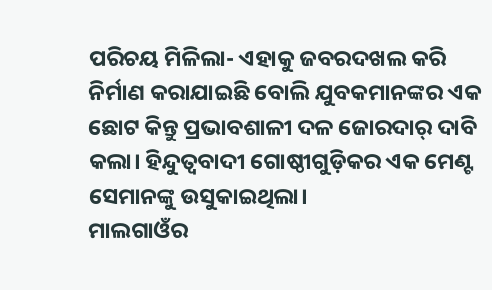ପରିଚୟ ମିଳିଲା- ଏହାକୁ ଜବରଦଖଲ କରି ନିର୍ମାଣ କରାଯାଇଛି ବୋଲି ଯୁବକମାନଙ୍କର ଏକ ଛୋଟ କିନ୍ତୁ ପ୍ରଭାବଶାଳୀ ଦଳ ଜୋରଦାର୍ ଦାବି କଲା। ହିନ୍ଦୁତ୍ୱବାଦୀ ଗୋଷ୍ଠୀଗୁଡ଼ିକର ଏକ ମେଣ୍ଟ ସେମାନଙ୍କୁ ଉସୁକାଇଥିଲା।
ମାଲଗାଓଁର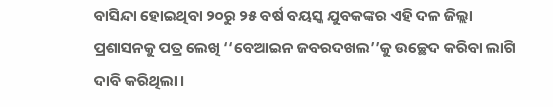ବାସିନ୍ଦା ହୋଇଥିବା ୨୦ରୁ ୨୫ ବର୍ଷ ବୟସ୍କ ଯୁବକଙ୍କର ଏହି ଦଳ ଜିଲ୍ଲା ପ୍ରଶାସନକୁ ପତ୍ର ଲେଖି ‘‘ବେଆଇନ ଜବରଦଖଲ’’କୁ ଉଚ୍ଛେଦ କରିବା ଲାଗି ଦାବି କରିଥିଲା।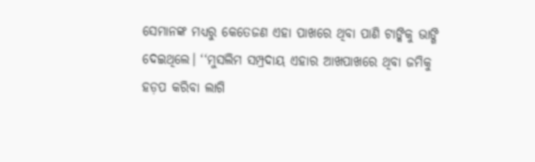ସେମାନଙ୍କ ମଧ୍ୟରୁ କେତେଜଣ ଏହା ପାଖରେ ଥିବା ପାଣି ଟାଙ୍କିକୁ ଭାଙ୍ଗି ଦେଇଥିଲେ। ‘‘ମୁସଲିମ ସମ୍ପ୍ରଦାୟ ଏହାର ଆଖପାଖରେ ଥିବା ଜମିକୁ ହଡ଼ପ କରିବା ଲାଗି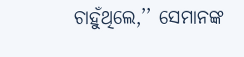ଚାହୁଁଥିଲେ,’’ ସେମାନଙ୍କ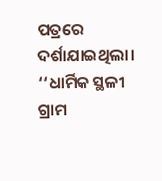ପତ୍ରରେ ଦର୍ଶାଯାଇଥିଲା। ‘‘ଧାର୍ମିକ ସ୍ଥଳୀ ଗ୍ରାମ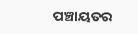ପଞ୍ଚାୟତର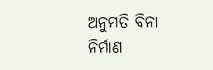ଅନୁମତି ବିନା ନିର୍ମାଣ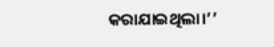କରାଯାଇଥିଲା।’’